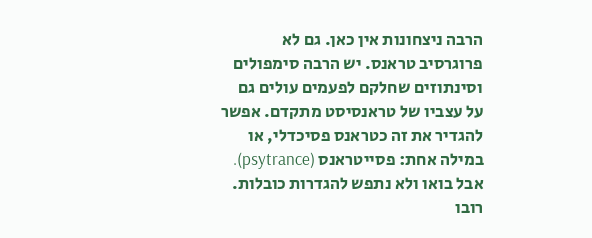הרבה ניצחונות אין כאן. גם לא פרוגרסיב טראנס. יש הרבה סימפולים וסינתוזים שחלקם לפעמים עולים גם על עצביו של טראנסיסט מתקדם. אפשר להגדיר את זה כטראנס פסיכדלי, או במילה אחת: פסייטראנס (psytrance). אבל בואו ולא נתפש להגדרות כובלות. רובו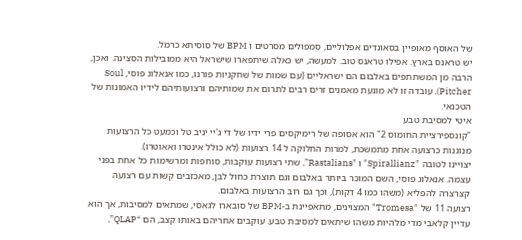של האוסף מאופיין בסאונדים אפלוליים, סמפולים מסרטים ו BPM של סוסיתא כרמל.
יש טראנס בארץ. אפילו טראנס טוב. למעשה, יש כאלה שיתפארו שישראל היא ממובילות הסצינה. ואכן, הרבה מן המשתתפים באלבום הם ישראליים (עם שמות של שחקניות פורנו, כמו אנאלוג פוסי, Soul Pitcher). עובדה זו לא מונעת מאמנים זרים רבים לתרום את שמותיהם ורצועותיהם לידיו האמונות של הטכנאי.
איטי למסיבת טבע
"קונספירציית החומוס 2" הוא אסופה של רימיקסים פרי ידיו של די ג'יי יניב טל וכמעט כל הרצועות מנוגנות כרצועה אחת מתמשכת, למרות החלוקה ל 14 רצועות (לא כולל אינטרו ואאוטרו).
יצויינו לטובה "Spirallianz" ו "Rastalians”, שתי רצועות עוקבות, סוחפות ומרשימות כל אחת בפני עצמה. אנאלוג פוסי, השם המוכר ביותר באלבום וגם תוצרת כחול לבן, מאכזבים קשות עם רצועה קצרצרה להפליא (משהו כמו 4 דקות), וכך גם רוב הרצועות באלבום.
רצועה 11 של "Tromesa" המצוינים, מתאפיינת ב-BPM של סובארו לגאסי, שמתאים למסיבות, אך הוא עדיין קלאבי מדי מלהיות משהו שיתאים למסיבת טבע. עוקבים אחריהם באותו קצב, הם “QLAP”,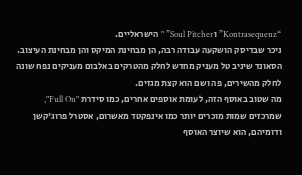“Kontrasequenz” ו Soul Pitcher” " הישראליים.
ניכר שבדיסק הושקעה עבודה רבה, הן מבחינת המיקס והן מבחינת העיצוב. הסאונד שיניב טל מעניק מחדש לחלק מהטרקים באלבום מעניקים נפח שונה לחלק מהשירים, פה ושם הוא קצת מגזים.
מה שטוב באוסף הזה, לעומת אוספים אחרים, כמו סידרת "Full On", שמרכזים שמות מוכרים יותר כמו אינפקטד מאשרום, אסטרל פרוג'קשן ודומיהם, הוא שיוצר האוסף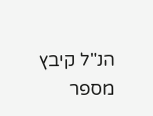הנ"ל קיבץ מספר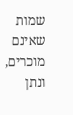שמות שאינם מוכרים, ונתן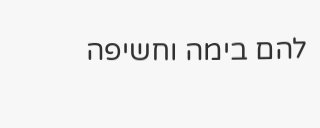להם בימה וחשיפה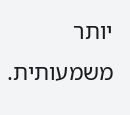יותר משמעותית.